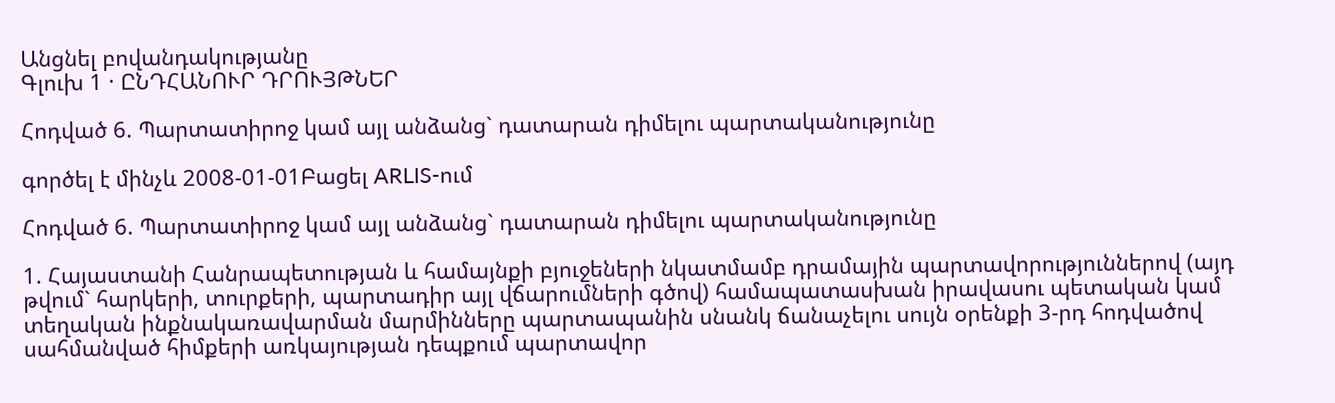Անցնել բովանդակությանը
Գլուխ 1 · ԸՆԴՀԱՆՈՒՐ ԴՐՈՒՅԹՆԵՐ

Հոդված 6. Պարտատիրոջ կամ այլ անձանց` դատարան դիմելու պարտականությունը

գործել է մինչև 2008-01-01Բացել ARLIS-ում

Հոդված 6. Պարտատիրոջ կամ այլ անձանց` դատարան դիմելու պարտականությունը

1. Հայաստանի Հանրապետության և համայնքի բյուջեների նկատմամբ դրամային պարտավորություններով (այդ թվում` հարկերի, տուրքերի, պարտադիր այլ վճարումների գծով) համապատասխան իրավասու պետական կամ տեղական ինքնակառավարման մարմինները պարտապանին սնանկ ճանաչելու սույն օրենքի 3-րդ հոդվածով սահմանված հիմքերի առկայության դեպքում պարտավոր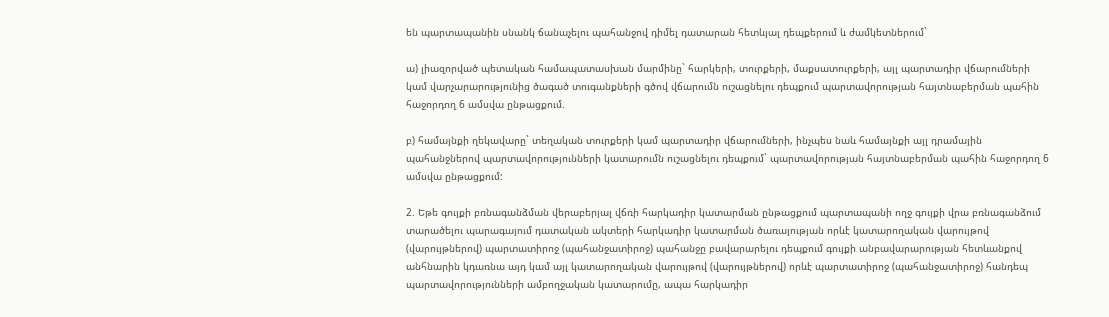են պարտապանին սնանկ ճանաչելու պահանջով դիմել դատարան հետևյալ դեպքերում և ժամկետներում`

ա) լիազորված պետական համապատասխան մարմինը` հարկերի, տուրքերի, մաքսատուրքերի, այլ պարտադիր վճարումների կամ վարչարարությունից ծագած տուգանքների գծով վճարումն ուշացնելու դեպքում պարտավորության հայտնաբերման պահին հաջորդող 6 ամսվա ընթացքում.

բ) համայնքի ղեկավարը` տեղական տուրքերի կամ պարտադիր վճարումների, ինչպես նաև համայնքի այլ դրամային պահանջներով պարտավորությունների կատարումն ուշացնելու դեպքում` պարտավորության հայտնաբերման պահին հաջորդող 6 ամսվա ընթացքում:

2. Եթե գույքի բռնագանձման վերաբերյալ վճռի հարկադիր կատարման ընթացքում պարտապանի ողջ գույքի վրա բռնագանձում տարածելու պարագայում դատական ակտերի հարկադիր կատարման ծառայության որևէ կատարողական վարույթով (վարույթներով) պարտատիրոջ (պահանջատիրոջ) պահանջը բավարարելու դեպքում գույքի անբավարարության հետևանքով անհնարին կդառնա այդ կամ այլ կատարողական վարույթով (վարույթներով) որևէ պարտատիրոջ (պահանջատիրոջ) հանդեպ պարտավորությունների ամբողջական կատարումը, ապա հարկադիր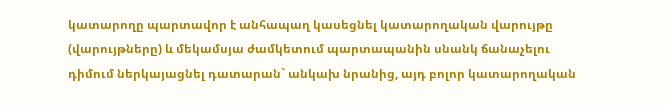կատարողը պարտավոր է անհապաղ կասեցնել կատարողական վարույթը (վարույթները) և մեկամսյա ժամկետում պարտապանին սնանկ ճանաչելու դիմում ներկայացնել դատարան` անկախ նրանից, այդ բոլոր կատարողական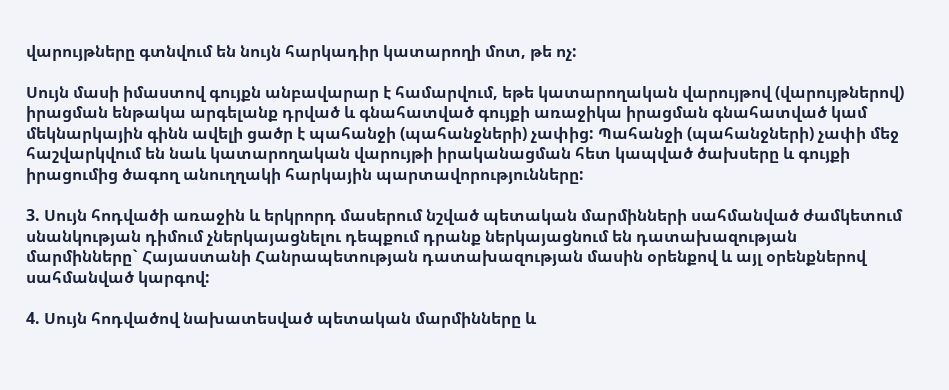վարույթները գտնվում են նույն հարկադիր կատարողի մոտ, թե ոչ:

Սույն մասի իմաստով գույքն անբավարար է համարվում, եթե կատարողական վարույթով (վարույթներով) իրացման ենթակա արգելանք դրված և գնահատված գույքի առաջիկա իրացման գնահատված կամ մեկնարկային գինն ավելի ցածր է պահանջի (պահանջների) չափից: Պահանջի (պահանջների) չափի մեջ հաշվարկվում են նաև կատարողական վարույթի իրականացման հետ կապված ծախսերը և գույքի իրացումից ծագող անուղղակի հարկային պարտավորությունները:

3. Սույն հոդվածի առաջին և երկրորդ մասերում նշված պետական մարմինների սահմանված ժամկետում սնանկության դիմում չներկայացնելու դեպքում դրանք ներկայացնում են դատախազության մարմինները` Հայաստանի Հանրապետության դատախազության մասին օրենքով և այլ օրենքներով սահմանված կարգով:

4. Սույն հոդվածով նախատեսված պետական մարմինները և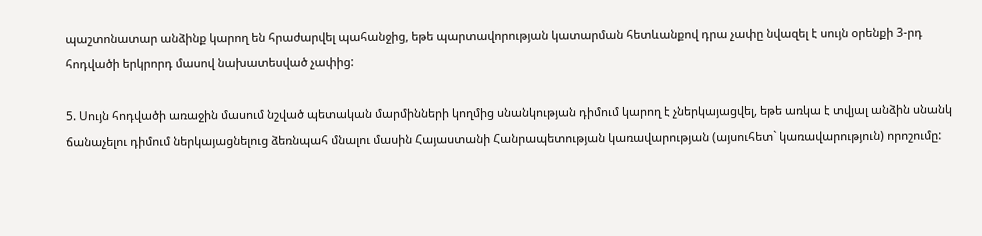պաշտոնատար անձինք կարող են հրաժարվել պահանջից, եթե պարտավորության կատարման հետևանքով դրա չափը նվազել է սույն օրենքի 3-րդ հոդվածի երկրորդ մասով նախատեսված չափից:

5. Սույն հոդվածի առաջին մասում նշված պետական մարմինների կողմից սնանկության դիմում կարող է չներկայացվել, եթե առկա է տվյալ անձին սնանկ ճանաչելու դիմում ներկայացնելուց ձեռնպահ մնալու մասին Հայաստանի Հանրապետության կառավարության (այսուհետ` կառավարություն) որոշումը: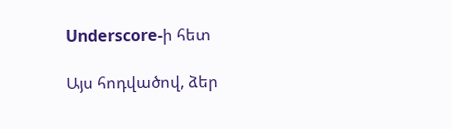Underscore-ի հետ

Այս հոդվածով, ձեր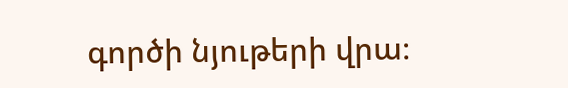գործի նյութերի վրա։